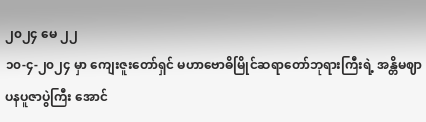၂၀၂၄ မေ ၂၂
၁၀-၄-၂၀၂၄ မှာ ကျေးဇူးတော်ရှင် မဟာဗောဓိမြိုင်ဆရာတော်ဘုရားကြီးရဲ့ အန္တိမဈာပနပူဇာပွဲကြီး အောင်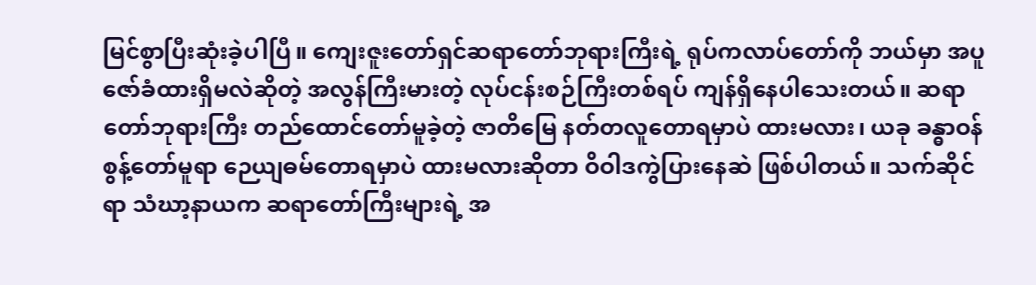မြင်စွာပြီးဆုံးခဲ့ပါပြီ။ ကျေးဇူးတော်ရှင်ဆရာတော်ဘုရားကြီးရဲ့ ရုပ်ကလာပ်တော်ကို ဘယ်မှာ အပူဇော်ခံထားရှိမလဲဆိုတဲ့ အလွန်ကြီးမားတဲ့ လုပ်ငန်းစဉ်ကြီးတစ်ရပ် ကျန်ရှိနေပါသေးတယ်။ ဆရာတော်ဘုရားကြီး တည်ထောင်တော်မူခဲ့တဲ့ ဇာတိမြေ နတ်တလူတောရမှာပဲ ထားမလား၊ ယခု ခန္ဓာဝန် စွန့်တော်မူရာ ဉေယျဓမ်တောရမှာပဲ ထားမလားဆိုတာ ဝိဝါဒကွဲပြားနေဆဲ ဖြစ်ပါတယ်။ သက်ဆိုင်ရာ သံဃာ့နာယက ဆရာတော်ကြီးများရဲ့ အ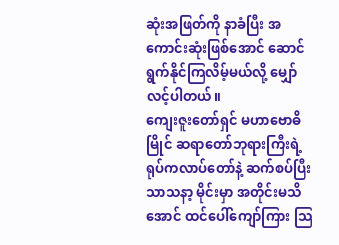ဆုံးအဖြတ်ကို နာခံပြီး အကောင်းဆုံးဖြစ်အောင် ဆောင်ရွက်နိုင်ကြလိမ့်မယ်လို့ မျှော်လင့်ပါတယ်။
ကျေးဇူးတော်ရှင် မဟာဗောဓိမြိုင် ဆရာတော်ဘုရားကြီးရဲ့ ရုပ်ကလာပ်တော်နဲ့ ဆက်စပ်ပြီး သာသနာ့ မိုင်းမှာ အတိုင်းမသိအောင် ထင်ပေါ်ကျော်ကြား သြ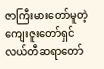ဇာကြီးမားတော်မူတဲ့ ကျေးဇူးတော်ရှင် လယ်တီဆရာတော်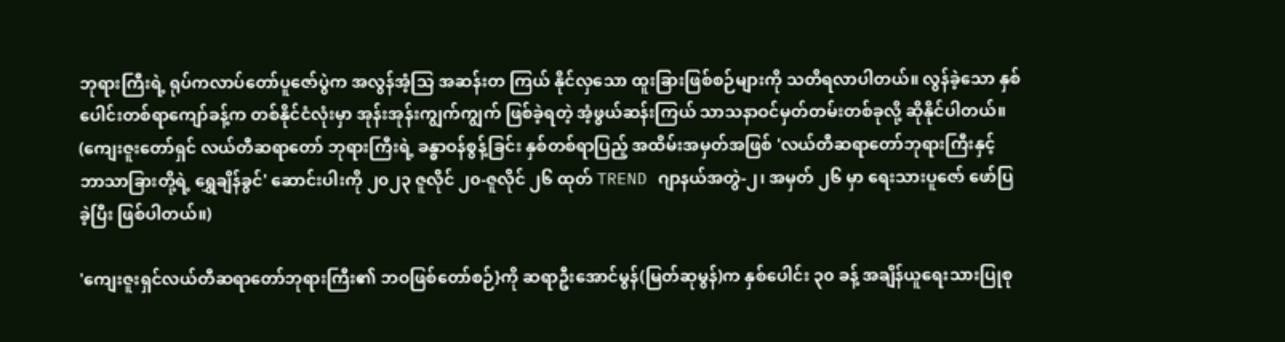ဘုရားကြီးရဲ့ ရုပ်ကလာပ်တော်ပူဇော်ပွဲက အလွန်အံ့သြ အဆန်းတ ကြယ် နိုင်လှသော ထူးခြားဖြစ်စဉ်များကို သတိရလာပါတယ်။ လွန်ခဲ့သော နှစ်ပေါင်းတစ်ရာကျော်ခန့်က တစ်နိုင်ငံလုံးမှာ အုန်းအုန်းကျွက်ကျွက် ဖြစ်ခဲ့ရတဲ့ အံ့ဖွယ်ဆန်းကြယ် သာသနာဝင်မှတ်တမ်းတစ်ခုလို့ ဆိုနိုင်ပါတယ်။ (ကျေးဇူးတော်ရှင် လယ်တီဆရာတော် ဘုရားကြီးရဲ့ ခန္ဓာဝန်စွန့်ခြင်း နှစ်တစ်ရာပြည့် အထိမ်းအမှတ်အဖြစ် 'လယ်တီဆရာတော်ဘုရားကြီးနှင့် ဘာသာခြားတို့ရဲ့ ရွှေချိန်ခွင်' ဆောင်းပါးကို ၂၀၂၃ ဇူလိုင် ၂၀-ဇူလိုင် ၂၆ ထုတ် TREND ဂျာနယ်အတွဲ-၂၊ အမှတ် ၂၆ မှာ ရေးသားပူဇော် ဖော်ပြခဲ့ပြီး ဖြစ်ပါတယ်။)

'ကျေးဇူးရှင်လယ်တီဆရာတော်ဘုရားကြီး၏ ဘဝဖြစ်တော်စဉ်}ကို ဆရာဦးအောင်မွန်(မြတ်ဆုမွန်)က နှစ်ပေါင်း ၃၀ ခန့် အချိန်ယူရေးသားပြုစု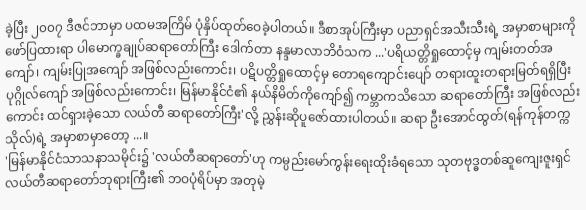ခဲ့ပြီး ၂၀၀၇ ဒီဇင်ဘာမှာ ပထမအကြိမ် ပုံနှိပ်ထုတ်ဝေခဲ့ပါတယ်။ ဒီစာအုပ်ကြီးမှာ ပညာရှင်အသီးသီးရဲ့ အမှာစာများကို ဖော်ပြထားရာ ပါမောက္ခချုပ်ဆရာတော်ကြီး ဒေါက်တာ နန္ဒမာလာဘိဝံသက ...'ပရိယတ္တိရှုထောင့်မှ ကျမ်းတတ်အကျော်၊ ကျမ်းပြုအကျော် အဖြစ်လည်းကောင်း၊ ပဋိပတ္တိရှုထောင့်မှ တောရကျောင်းပျော် တရားထူးတရားမြတ်ရရှိပြီး ပုဂ္ဂိုလ်ကျော် အဖြစ်လည်းကောင်း၊ မြန်မာနိုင်ငံ၏ နယ်နိမိတ်ကိုကျော်၍ ကမ္ဘာကသိသော ဆရာတော်ကြီး အဖြစ်လည်းကောင်း ထင်ရှားခဲ့သော လယ်တီ ဆရာတော်ကြီး'လို့ ညွှန်းဆိုပူဇော်ထားပါတယ်။ ဆရာ ဦးအောင်ထွတ်(ရန်ကုန်တက္ကသိုလ်)ရဲ့ အမှာစာမှာတော့ ...။
'မြန်မာနိုင်ငံသာသနာသမိုင်း၌ 'လယ်တီဆရာတော်'ဟု ကမ္ပည်းမော်ကွန်းရေးထိုးခံရသော သုတဗုဒ္ဓတစ်ဆူကျေးဇူးရှင် လယ်တီဆရာတော်ဘုရားကြီး၏ ဘဝပုံရိပ်မှာ အတုမဲ့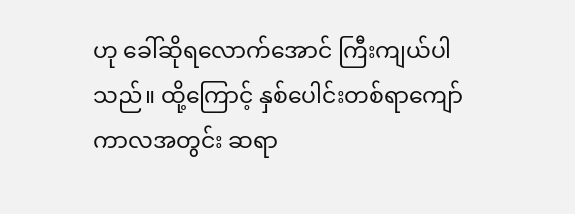ဟု ခေါ်ဆိုရလောက်အောင် ကြီးကျယ်ပါသည်။ ထို့ကြောင့် နှစ်ပေါင်းတစ်ရာကျော်ကာလအတွင်း ဆရာ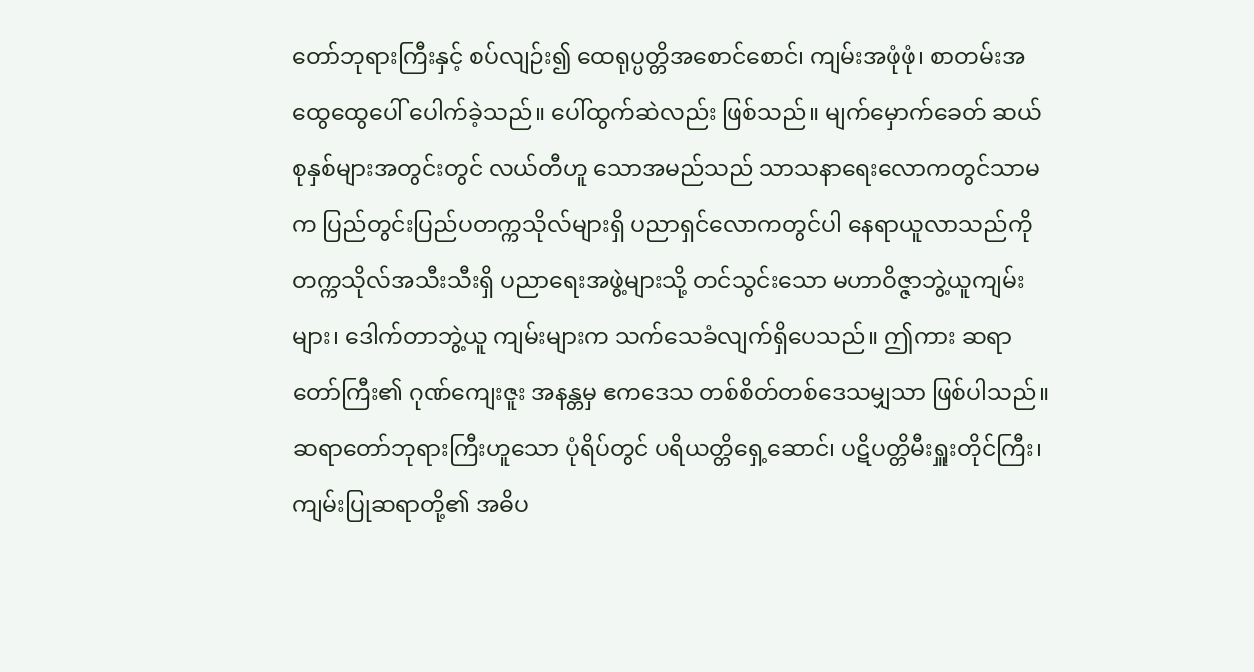တော်ဘုရားကြီးနှင့် စပ်လျဉ်း၍ ထေရုပ္ပတ္တိအစောင်စောင်၊ ကျမ်းအဖုံဖုံ၊ စာတမ်းအထွေထွေပေါ် ပေါက်ခဲ့သည်။ ပေါ်ထွက်ဆဲလည်း ဖြစ်သည်။ မျက်မှောက်ခေတ် ဆယ်စုနှစ်များအတွင်းတွင် လယ်တီဟူ သောအမည်သည် သာသနာရေးလောကတွင်သာမက ပြည်တွင်းပြည်ပတက္ကသိုလ်များရှိ ပညာရှင်လောကတွင်ပါ နေရာယူလာသည်ကို တက္ကသိုလ်အသီးသီးရှိ ပညာရေးအဖွဲ့များသို့ တင်သွင်းသော မဟာဝိဇ္ဇာဘွဲ့ယူကျမ်းများ၊ ဒေါက်တာဘွဲ့ယူ ကျမ်းများက သက်သေခံလျက်ရှိပေသည်။ ဤကား ဆရာတော်ကြီး၏ ဂုဏ်ကျေးဇူး အနန္တမှ ဧကဒေသ တစ်စိတ်တစ်ဒေသမျှသာ ဖြစ်ပါသည်။ ဆရာတော်ဘုရားကြီးဟူသော ပုံရိပ်တွင် ပရိယတ္တိရှေ့ဆောင်၊ ပဋိပတ္တိမီးရှူးတိုင်ကြီး၊ ကျမ်းပြုဆရာတို့၏ အဓိပ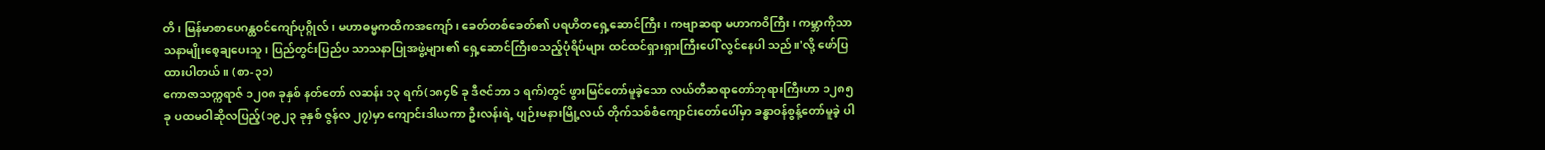တိ၊ မြန်မာစာပေဂန္ထဝင်ကျော်ပုဂ္ဂိုလ်၊ မဟာဓမ္မကထိကအကျော်၊ ခေတ်တစ်ခေတ်၏ ပရဟိတရှေ့ဆောင်ကြီး၊ ကဗျာဆရာ မဟာကဝိကြီး၊ ကမ္ဘာကိုသာသနာမျိုးစေ့ချပေးသူ၊ ပြည်တွင်းပြည်ပ သာသနာပြုအဖွဲ့များ၏ ရှေ့ဆောင်ကြီးစသည့်ပုံရိပ်များ ထင်ထင်ရှားရှားကြီးပေါ် လွင်နေပါ သည်။'လို့ ဖော်ပြထားပါတယ်။ (စာ-၃၁)
ကောဇာသက္ကရာဇ် ၁၂၀၈ ခုနှစ် နတ်တော် လဆန်း ၁၃ ရက်(၁၈၄၆ ခု ဒီဇင်ဘာ ၁ ရက်)တွင် ဖွားမြင်တော်မူခဲ့သော လယ်တီဆရာတော်ဘုရားကြီးဟာ ၁၂၈၅ ခု ပထမဝါဆိုလပြည့်(၁၉၂၃ ခုနှစ် ဇွန်လ ၂၇)မှာ ကျောင်းဒါယကာ ဦးလန်းရဲ့ ပျဉ်းမနားမြို့လယ် တိုက်သစ်စံကျောင်းတော်ပေါ်မှာ ခန္ဓာဝန်စွန့်တော်မူခဲ့ ပါ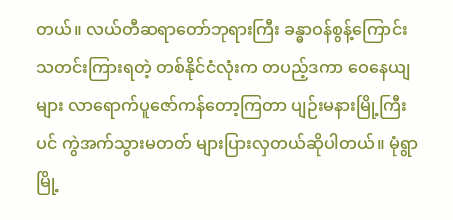တယ်။ လယ်တီဆရာတော်ဘုရားကြီး ခန္ဓာဝန်စွန့်ကြောင်းသတင်းကြားရတဲ့ တစ်နိုင်ငံလုံးက တပည့်ဒကာ ဝေနေယျများ လာရောက်ပူဇော်ကန်တော့ကြတာ ပျဉ်းမနားမြို့ကြီးပင် ကွဲအက်သွားမတတ် များပြားလှတယ်ဆိုပါတယ်။ မုံရွာမြို့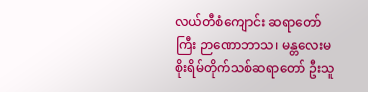လယ်တီစံကျောင်း ဆရာတော်ကြီး ဉာဏောဘာသ၊ မန္တလေးမစိုးရိမ်တိုက်သစ်ဆရာတော် ဦးသူ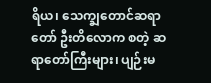ရိယ၊ သေက္ချတောင်ဆရာတော် ဦးတိလောက စတဲ့ ဆရာတော်ကြီးများ၊ ပျဉ်းမ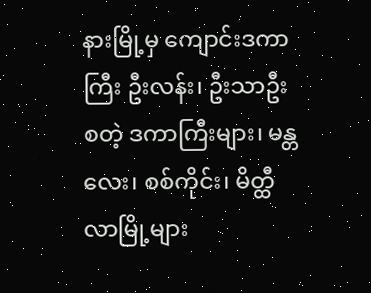နားမြို့မှ ကျောင်းဒကာကြီး ဦးလန်း၊ ဦးသာဦးစတဲ့ ဒကာကြီးများ၊ မန္တလေး၊ စစ်ကိုင်း၊ မိတ္ထီလာမြို့များ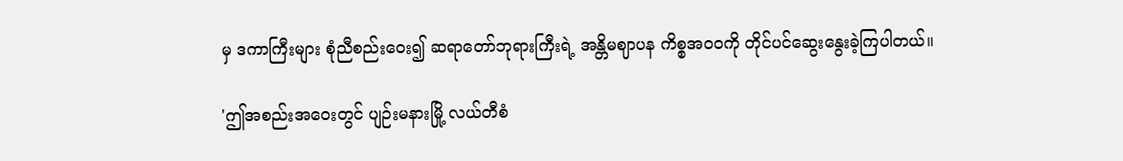မှ ဒကာကြီးများ စုံညီစည်းဝေး၍ ဆရာတော်ဘုရားကြီးရဲ့ အန္တိမဈာပန ကိစ္စအ၀၀ကို တိုင်ပင်ဆွေးနွေးခဲ့ကြပါတယ်။

'ဤအစည်းအဝေးတွင် ပျဉ်းမနားမြို့ လယ်တီစံ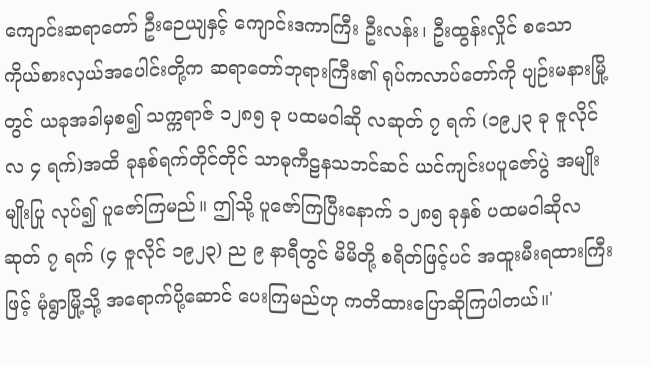ကျောင်းဆရာတော် ဦးဉေယျနှင့် ကျောင်းဒကာကြီး ဦးလန်း၊ ဦးထွန်းလှိုင် စသော ကိုယ်စားလှယ်အပေါင်းတို့က ဆရာတော်ဘုရားကြီး၏ ရုပ်ကလာပ်တော်ကို ပျဉ်းမနားမြို့တွင် ယခုအခါမှစ၍ သက္ကရာဇ် ၁၂၈၅ ခု ပထမဝါဆို လဆုတ် ၇ ရက် (၁၉၂၃ ခု ဇူလိုင်လ ၄ ရက်)အထိ ခုနစ်ရက်တိုင်တိုင် သာဓုကီဠနသဘင်ဆင် ယင်ကျင်းပပူဇော်ပွဲ အမျိုးမျိုးပြု လုပ်၍ ပူဇော်ကြမည်။ ဤသို့ ပူဇော်ကြပြီးနောက် ၁၂၈၅ ခုနှစ် ပထမဝါဆိုလ ဆုတ် ၇ ရက် (၄ ဇူလိုင် ၁၉၂၃) ည ၉ နာရီတွင် မိမိတို့ စရိတ်ဖြင့်ပင် အထူးမီးရထားကြီးဖြင့် မုံရွာမြို့သို့ အရောက်ပို့ဆောင် ပေးကြမည်ဟု ကတိထားပြောဆိုကြပါတယ်။'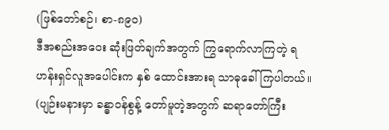(ဖြစ်တော်စဉ်၊ စာ-၈၉၀)
ဒီအစည်းအဝေး ဆုံးဖြတ်ချက်အတွက် ကြွရောက်လာကြတဲ့ ရဟန်းရှင်လူအပေါင်းက နှစ် ထောင်းအားရ သာဓုခေါ်ကြပါတယ်။ (ပျဉ်းမနားမှာ ခန္ဓာဝန်စွန့် တော်မူတဲ့အတွက် ဆရာတော်ကြီး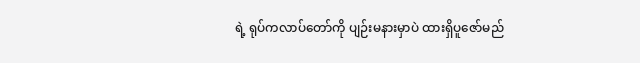ရဲ့ ရုပ်ကလာပ်တော်ကို ပျဉ်းမနားမှာပဲ ထားရှိပူဇော်မည်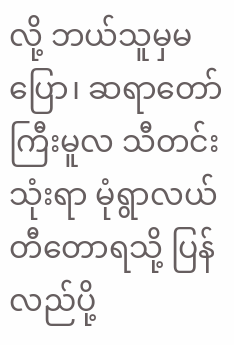လို့ ဘယ်သူမှမပြော၊ ဆရာတော်ကြီးမူလ သီတင်းသုံးရာ မုံရွာလယ်တီတောရသို့ ပြန်လည်ပို့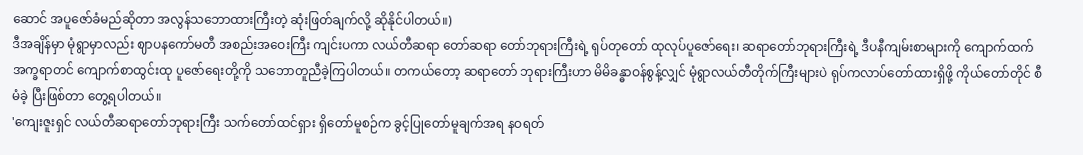ဆောင် အပူဇော်ခံမည်ဆိုတာ အလွန်သဘောထားကြီးတဲ့ ဆုံးဖြတ်ချက်လို့ ဆိုနိုင်ပါတယ်။)
ဒီအချိန်မှာ မုံရွာမှာလည်း ဈာပနကော်မတီ အစည်းအဝေးကြီး ကျင်းပကာ လယ်တီဆရာ တော်ဆရာ တော်ဘုရားကြီးရဲ့ ရုပ်တုတော် ထုလုပ်ပူဇော်ရေး၊ ဆရာတော်ဘုရားကြီးရဲ့ ဒီပနီကျမ်းစာများကို ကျောက်ထက် အက္ခရာတင် ကျောက်စာထွင်းထု ပူဇော်ရေးတို့ကို သဘောတူညီခဲ့ကြပါတယ်။ တကယ်တော့ ဆရာတော် ဘုရားကြီးဟာ မိမိခန္ဓာဝန်စွန့်လျှင် မုံရွာလယ်တီတိုက်ကြီးများပဲ ရုပ်ကလာပ်တော်ထားရှိဖို့ ကိုယ်တော်တိုင် စီမံခဲ့ ပြီးဖြစ်တာ တွေ့ရပါတယ်။
'ကျေးဇူးရှင် လယ်တီဆရာတော်ဘုရားကြီး သက်တော်ထင်ရှား ရှိတော်မူစဉ်က ခွင့်ပြုတော်မူချက်အရ နဝရတ်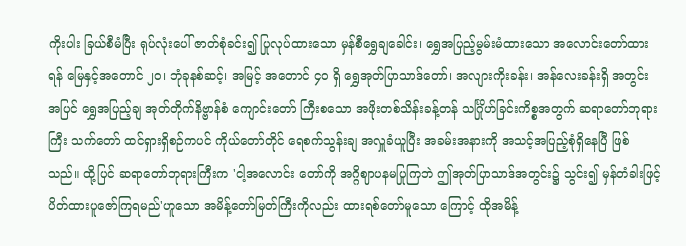ကိုးပါး ခြယ်စီမံပြီး ရုပ်လုံးပေါ် ဇာတ်စုံခင်း၍ ပြုလုပ်ထားသော မှန်စီရွှေချခေါင်း၊ ရွှေအပြည့်မွမ်းမံထားသော အလောင်းတော်ထားရန် မြေနှင့်အတောင် ၂၀၊ ဘုံခုနစ်ဆင့်၊ အမြင့် အတောင် ၄၀ ရှိ ရွှေအုတ်ပြာသာဒ်တော်၊ အလျားကိုးခန်း၊ အန်လေးခန်းရှိ အတွင်း အပြင် ရွှေအပြည့်ချ အုတ်တိုက်နိဗ္ဗာန်စံ ကျောင်းတော် ကြီးစသော အဖိုးတစ်သိန်းခန့်တန် သင်္ဂြိုဟ်ခြင်းကိစ္စအတွက် ဆရာတော်ဘုရားကြီး သက်တော် ထင်ရှားရှိစဉ်ကပင် ကိုယ်တော်တိုင် ရေစက်သွန်းချ အလှူခံယူပြီး အခမ်းအနားကို အသင့်အပြည့်စုံရှိနေပြီ ဖြစ်သည်။ ထို့ပြင် ဆရာတော်ဘုရားကြီးက 'ငါ့အလောင်း တော်ကို အဂ္ဂိဈာပနမပြုကြဘဲ ဤအုတ်ပြာသာဒ်အတွင်း၌ သွင်း၍ မှန်တံခါးဖြင့် ပိတ်ထားပူဇော်ကြရမည်'ဟူသော အမိန့်တော်မြတ်ကြီးကိုလည်း ထားရစ်တော်မူသော ကြောင့် ထိုအမိန့်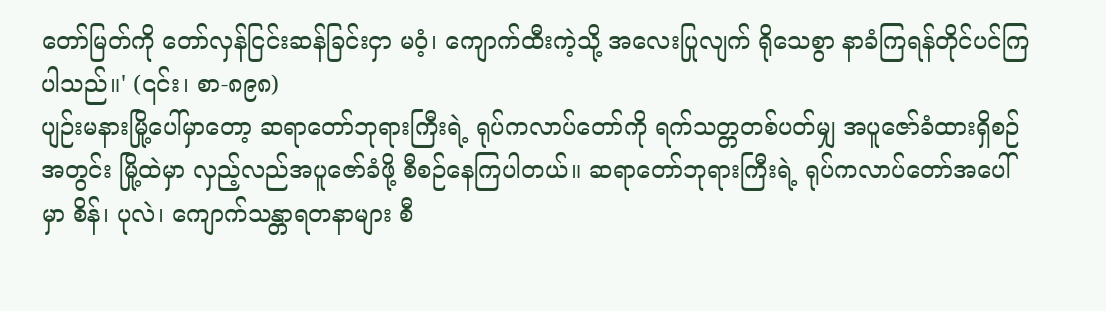တော်မြတ်ကို တော်လှန်ငြင်းဆန်ခြင်းငှာ မဝံ့၊ ကျောက်ထီးကဲ့သို့ အလေးပြုလျက် ရိုသေစွာ နာခံကြရန်တိုင်ပင်ကြ ပါသည်။' (၎င်း၊ စာ-၈၉၈)
ပျဉ်းမနားမြို့ပေါ်မှာတော့ ဆရာတော်ဘုရားကြီးရဲ့ ရုပ်ကလာပ်တော်ကို ရက်သတ္တတစ်ပတ်မျှ အပူဇော်ခံထားရှိစဉ်အတွင်း မြို့ထဲမှာ လှည့်လည်အပူဇော်ခံဖို့ စီစဉ်နေကြပါတယ်။ ဆရာတော်ဘုရားကြီးရဲ့ ရုပ်ကလာပ်တော်အပေါ်မှာ စိန်၊ ပုလဲ၊ ကျောက်သန္တာရတနာများ စီ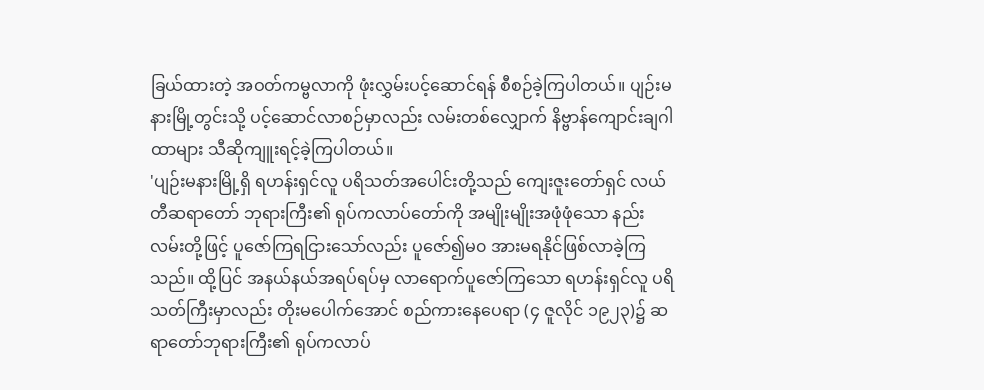ခြယ်ထားတဲ့ အဝတ်ကမ္ဗလာကို ဖုံးလွှမ်းပင့်ဆောင်ရန် စီစဉ်ခဲ့ကြပါတယ်။ ပျဉ်းမနားမြို့တွင်းသို့ ပင့်ဆောင်လာစဉ်မှာလည်း လမ်းတစ်လျှောက် နိဗ္ဗာန်ကျောင်းချဂါထာများ သီဆိုကျူးရင့်ခဲ့ကြပါတယ်။
'ပျဉ်းမနားမြို့ရှိ ရဟန်းရှင်လူ ပရိသတ်အပေါင်းတို့သည် ကျေးဇူးတော်ရှင် လယ်တီဆရာတော် ဘုရားကြီး၏ ရုပ်ကလာပ်တော်ကို အမျိုးမျိုးအဖုံဖုံသော နည်းလမ်းတို့ဖြင့် ပူဇော်ကြရငြားသော်လည်း ပူဇော်၍မ၀ အားမရနိုင်ဖြစ်လာခဲ့ကြသည်။ ထို့ပြင် အနယ်နယ်အရပ်ရပ်မှ လာရောက်ပူဇော်ကြသော ရဟန်းရှင်လူ ပရိသတ်ကြီးမှာလည်း တိုးမပေါက်အောင် စည်ကားနေပေရာ (၄ ဇူလိုင် ၁၉၂၃)၌ ဆရာတော်ဘုရားကြီး၏ ရုပ်ကလာပ်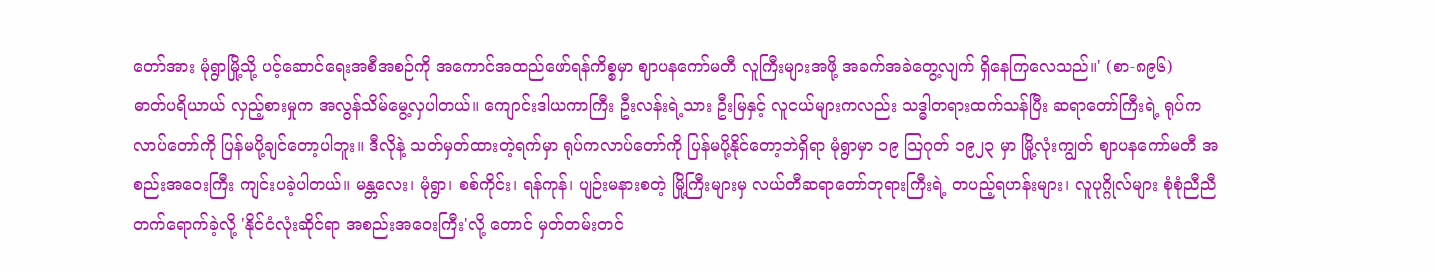တော်အား မုံရွာမြို့သို့ ပင့်ဆောင်ရေးအစီအစဉ်ကို အကောင်အထည်ဖော်ရန်ကိစ္စမှာ ဈာပနကော်မတီ လူကြီးများအဖို့ အခက်အခဲတွေ့လျက် ရှိနေကြလေသည်။' (စာ-၈၉၆)
ဓာတ်ပရိယာယ် လှည့်စားမှုက အလွန်သိမ်မွေ့လှပါတယ်။ ကျောင်းဒါယကာကြီး ဦးလန်းရဲ့သား ဦးမြနှင့် လူငယ်များကလည်း သဒ္ဓါတရားထက်သန်ပြီး ဆရာတော်ကြီးရဲ့ ရုပ်ကလာပ်တော်ကို ပြန်မပို့ချင်တော့ပါဘူး။ ဒီလိုနဲ့ သတ်မှတ်ထားတဲ့ရက်မှာ ရုပ်ကလာပ်တော်ကို ပြန်မပို့နိုင်တော့ဘဲရှိရာ မုံရွာမှာ ၁၉ သြဂုတ် ၁၉၂၃ မှာ မြို့လုံးကျွတ် ဈာပနကော်မတီ အစည်းအဝေးကြီး ကျင်းပခဲ့ပါတယ်။ မန္တလေး၊ မုံရွာ၊ စစ်ကိုင်း၊ ရန်ကုန်၊ ပျဉ်းမနားစတဲ့ မြို့ကြီးများမှ လယ်တီဆရာတော်ဘုရားကြီးရဲ့ တပည့်ရဟန်းများ၊ လူပုဂ္ဂိုလ်များ စုံစုံညီညီ တက်ရောက်ခဲ့လို့ 'နိုင်ငံလုံးဆိုင်ရာ အစည်းအဝေးကြီး'လို့ တောင် မှတ်တမ်းတင်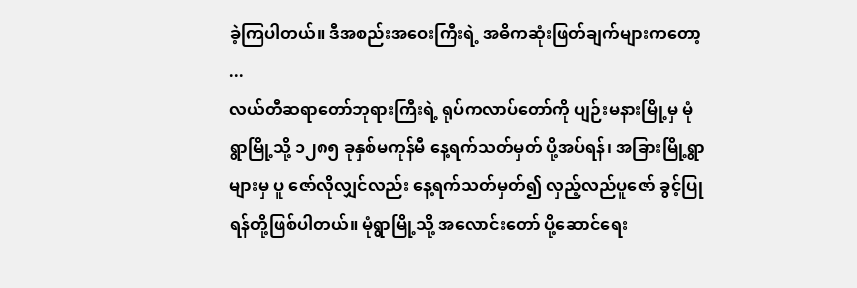ခဲ့ကြပါတယ်။ ဒီအစည်းအဝေးကြီးရဲ့ အဓိကဆုံးဖြတ်ချက်များကတော့ ...
လယ်တီဆရာတော်ဘုရားကြီးရဲ့ ရုပ်ကလာပ်တော်ကို ပျဉ်းမနားမြို့မှ မုံရွာမြို့သို့ ၁၂၈၅ ခုနှစ်မကုန်မီ နေ့ရက်သတ်မှတ် ပို့အပ်ရန်၊ အခြားမြို့ရွာများမှ ပူ ဇော်လိုလျှင်လည်း နေ့ရက်သတ်မှတ်၍ လှည့်လည်ပူဇော် ခွင့်ပြုရန်တို့ဖြစ်ပါတယ်။ မုံရွာမြို့သို့ အလောင်းတော် ပို့ဆောင်ရေး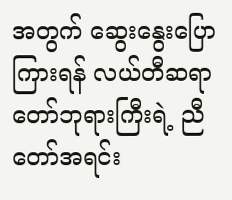အတွက် ဆွေးနွေးပြောကြားရန် လယ်တီဆရာတော်ဘုရားကြီးရဲ့ ညီတော်အရင်း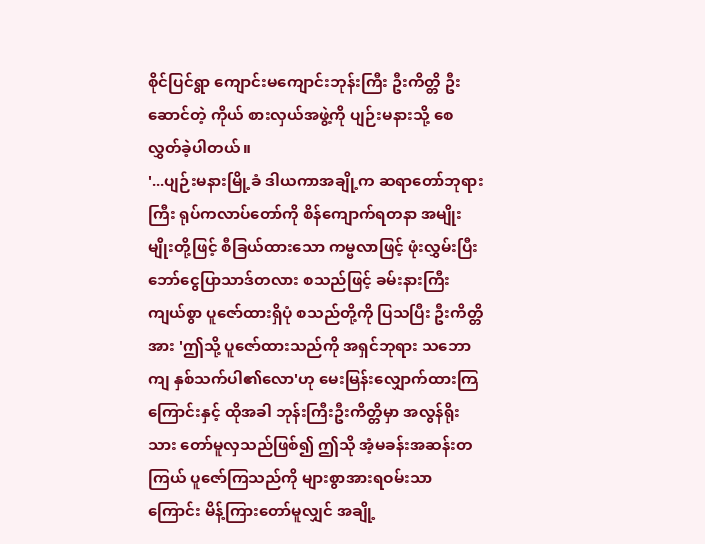စိုင်ပြင်ရွာ ကျောင်းမကျောင်းဘုန်းကြီး ဦးကိတ္တိ ဦးဆောင်တဲ့ ကိုယ် စားလှယ်အဖွဲ့ကို ပျဉ်းမနားသို့ စေလွှတ်ခဲ့ပါတယ်။
'...ပျဉ်းမနားမြို့ခံ ဒါယကာအချို့က ဆရာတော်ဘုရားကြီး ရုပ်ကလာပ်တော်ကို စိန်ကျောက်ရတနာ အမျိုးမျိုးတို့ဖြင့် စီခြယ်ထားသော ကမ္ဗလာဖြင့် ဖုံးလွှမ်းပြီး ဘော်ငွေပြာသာဒ်တလား စသည်ဖြင့် ခမ်းနားကြီး ကျယ်စွာ ပူဇော်ထားရှိပုံ စသည်တို့ကို ပြသပြီး ဦးကိတ္တိအား 'ဤသို့ ပူဇော်ထားသည်ကို အရှင်ဘုရား သဘောကျ နှစ်သက်ပါ၏လော'ဟု မေးမြန်းလျှောက်ထားကြကြောင်းနှင့် ထိုအခါ ဘုန်းကြီးဦးကိတ္တိမှာ အလွန်ရိုးသား တော်မူလှသည်ဖြစ်၍ ဤသို အံ့မခန်းအဆန်းတကြယ် ပူဇော်ကြသည်ကို များစွာအားရဝမ်းသာကြောင်း မိန့်ကြားတော်မူလျှင် အချို့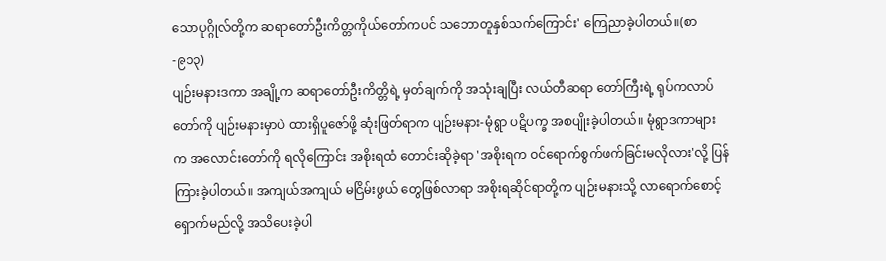သောပုဂ္ဂိုလ်တို့က ဆရာတော်ဦးကိတ္တကိုယ်တော်ကပင် သဘောတူနှစ်သက်ကြောင်း' ကြေညာခဲ့ပါတယ်။(စာ-၉၁၃)
ပျဉ်းမနားဒကာ အချို့က ဆရာတော်ဦးကိတ္တိရဲ့ မှတ်ချက်ကို အသုံးချပြီး လယ်တီဆရာ တော်ကြီးရဲ့ ရုပ်ကလာပ်တော်ကို ပျဉ်းမနားမှာပဲ ထားရှိပူဇော်ဖို့ ဆုံးဖြတ်ရာက ပျဉ်းမနား-မုံရွာ ပဋိပက္ခ အစပျိုးခဲ့ပါတယ်။ မုံရွာဒကာများက အလောင်းတော်ကို ရလိုကြောင်း အစိုးရထံ တောင်းဆိုခဲ့ရာ 'အစိုးရက ဝင်ရောက်စွက်ဖက်ခြင်းမလိုလား'လို့ ပြန်ကြားခဲ့ပါတယ်။ အကျယ်အကျယ် မငြိမ်းဖွယ် တွေဖြစ်လာရာ အစိုးရဆိုင်ရာတို့က ပျဉ်းမနားသို့ လာရောက်စောင့်ရှောက်မည်လို့ အသိပေးခဲ့ပါ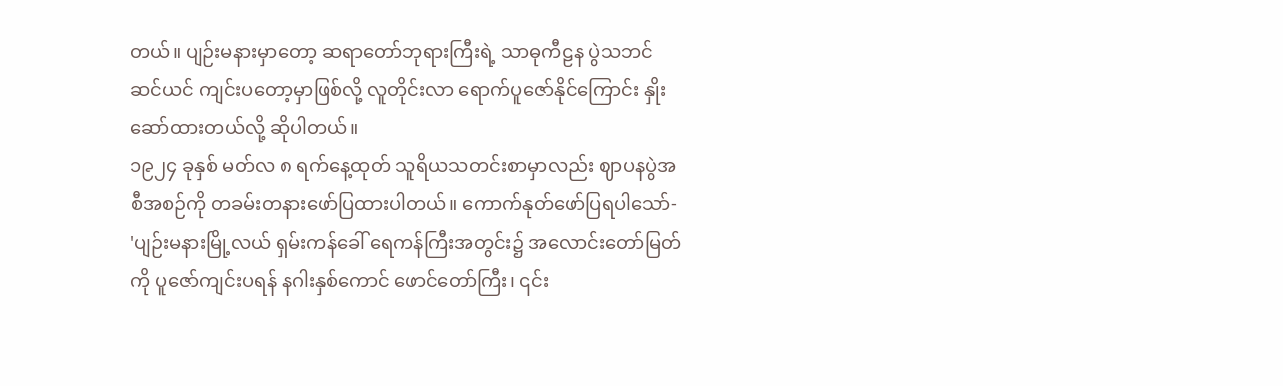တယ်။ ပျဉ်းမနားမှာတော့ ဆရာတော်ဘုရားကြီးရဲ့ သာဓုကီဠန ပွဲသဘင်ဆင်ယင် ကျင်းပတော့မှာဖြစ်လို့ လူတိုင်းလာ ရောက်ပူဇော်နိုင်ကြောင်း နှိုးဆော်ထားတယ်လို့ ဆိုပါတယ်။
၁၉၂၄ ခုနှစ် မတ်လ ၈ ရက်နေ့ထုတ် သူရိယသတင်းစာမှာလည်း ဈာပနပွဲအစီအစဉ်ကို တခမ်းတနားဖော်ပြထားပါတယ်။ ကောက်နုတ်ဖော်ပြရပါသော်-
'ပျဉ်းမနားမြို့လယ် ရှမ်းကန်ခေါ် ရေကန်ကြီးအတွင်း၌ အလောင်းတော်မြတ်ကို ပူဇော်ကျင်းပရန် နဂါးနှစ်ကောင် ဖောင်တော်ကြီး၊ ၎င်း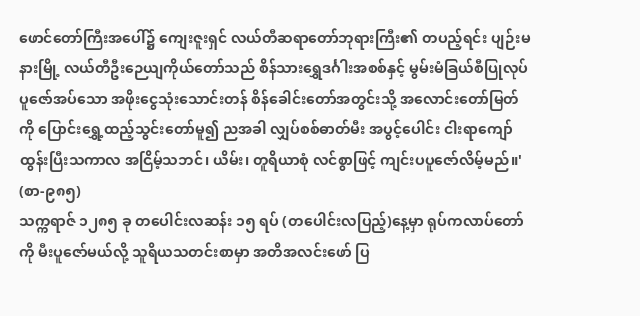ဖောင်တော်ကြီးအပေါ်၌ ကျေးဇူးရှင် လယ်တီဆရာတော်ဘုရားကြီး၏ တပည့်ရင်း ပျဉ်းမနားမြို့ လယ်တီဦးဉေယျကိုယ်တော်သည် စိန်သားရွှေဒင်္ဂါးအစစ်နှင့် မွမ်းမံခြယ်စီပြုလုပ် ပူဇော်အပ်သော အဖိုးငွေသုံးသောင်းတန် စိန်ခေါင်းတော်အတွင်းသို့ အလောင်းတော်မြတ်ကို ပြောင်းရွှေ့ထည့်သွင်းတော်မူ၍ ညအခါ လျှပ်စစ်ဓာတ်မီး အပွင့်ပေါင်း ငါးရာကျော်ထွန်းပြီးသကာလ အငြိမ့်သဘင်၊ ယိမ်း၊ တူရိယာစုံ လင်စွာဖြင့် ကျင်းပပူဇော်လိမ့်မည်။' (စာ-၉၈၅)
သက္ကရာဇ် ၁၂၈၅ ခု တပေါင်းလဆန်း ၁၅ ရပ် (တပေါင်းလပြည့်)နေ့မှာ ရုပ်ကလာပ်တော်ကို မီးပူဇော်မယ်လို့ သူရိယသတင်းစာမှာ အတိအလင်းဖော် ပြ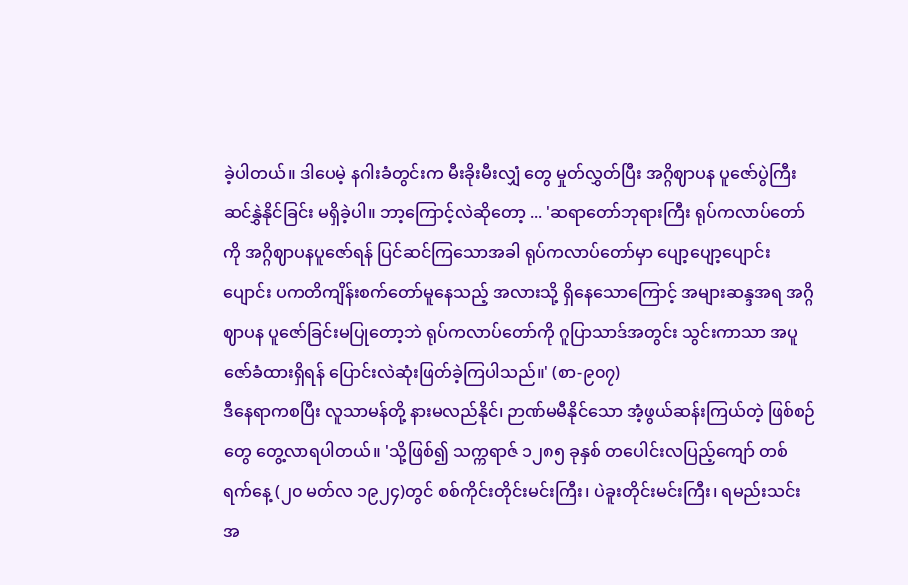ခဲ့ပါတယ်။ ဒါပေမဲ့ နဂါးခံတွင်းက မီးခိုးမီးလျှံ တွေ မှုတ်လွှတ်ပြီး အဂ္ဂိဈာပန ပူဇော်ပွဲကြီး ဆင်နွှဲနိုင်ခြင်း မရှိခဲ့ပါ။ ဘာ့ကြောင့်လဲဆိုတော့ ... 'ဆရာတော်ဘုရားကြီး ရုပ်ကလာပ်တော်ကို အဂ္ဂိဈာပနပူဇော်ရန် ပြင်ဆင်ကြသောအခါ ရုပ်ကလာပ်တော်မှာ ပျော့ပျော့ပျောင်းပျောင်း ပကတိကျိန်းစက်တော်မူနေသည့် အလားသို့ ရှိနေသောကြောင့် အများဆန္ဒအရ အဂ္ဂိဈာပန ပူဇော်ခြင်းမပြုတော့ဘဲ ရုပ်ကလာပ်တော်ကို ဂူပြာသာဒ်အတွင်း သွင်းကာသာ အပူဇော်ခံထားရှိရန် ပြောင်းလဲဆုံးဖြတ်ခဲ့ကြပါသည်။' (စာ-၉၀၇)
ဒီနေရာကစပြီး လူသာမန်တို့ နားမလည်နိုင်၊ ဉာဏ်မမီနိုင်သော အံ့ဖွယ်ဆန်းကြယ်တဲ့ ဖြစ်စဉ် တွေ တွေ့လာရပါတယ်။ 'သို့ဖြစ်၍ သက္ကရာဇ် ၁၂၈၅ ခုနှစ် တပေါင်းလပြည့်ကျော် တစ်ရက်နေ့ (၂၀ မတ်လ ၁၉၂၄)တွင် စစ်ကိုင်းတိုင်းမင်းကြီး၊ ပဲခူးတိုင်းမင်းကြီး၊ ရမည်းသင်းအ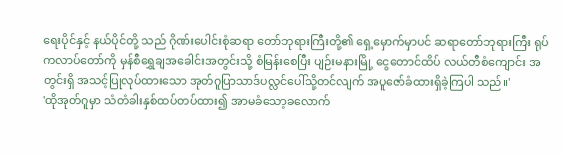ရေးပိုင်နှင့် နယ်ပိုင်တို့ သည် ဂိုဏ်းပေါင်းစုံဆရာ တော်ဘုရားကြီးတို့၏ ရှေ့မှောက်မှာပင် ဆရာတော်ဘုရားကြီး ရုပ်ကလာပ်တော်ကို မှန်စီရွှေချအခေါင်းအတွင်းသို့ စံမြန်းစေပြီး ပျဉ်းမနားမြို့ ငွေတောင်ထိပ် လယ်တီစံကျောင်း အတွင်းရှိ အသင့်ပြုလုပ်ထားသော အုတ်ဂူပြာသာဒ်ပလ္လင်ပေါ်သို့တင်လျက် အပူဇော်ခံထားရှိခဲ့ကြပါ သည်။'
'ထိုအုတ်ဂူမှာ သံတံခါးနှစ်ထပ်တပ်ထား၍ အာမခံသော့ခလောက်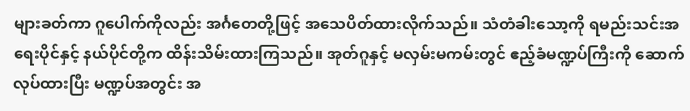များခတ်ကာ ဂူပေါက်ကိုလည်း အင်္ဂတေတို့ဖြင့် အသေပိတ်ထားလိုက်သည်။ သံတံခါးသော့ကို ရမည်းသင်းအရေးပိုင်နှင့် နယ်ပိုင်တို့က ထိန်းသိမ်းထားကြသည်။ အုတ်ဂူနှင့် မလှမ်းမကမ်းတွင် ဧည့်ခံမဏ္ဍပ်ကြီးကို ဆောက်လုပ်ထားပြီး မဏ္ဍပ်အတွင်း အ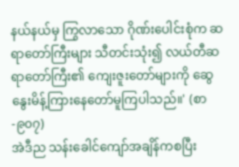နယ်နယ်မှ ကြွလာသော ဂိုဏ်းပေါင်းစုံက ဆရာတော်ကြီးများ သီတင်းသုံး၍ လယ်တီဆရာတော်ကြီး၏ ကျေးဇူးတော်များကို ဆွေနွေးမိန့်ကြားနေတော်မူကြပါသည်။' (စာ-၉၀၇)
အဲဒီည သန်းခေါင်ကျော်အချိန်ကစပြီး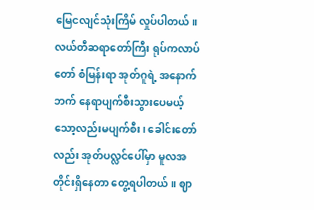မြေငလျင်သုံးကြိမ် လှုပ်ပါတယ်။ လယ်တီဆရာတော်ကြီး ရုပ်ကလာပ်တော် စံမြန်းရာ အုတ်ဂူရဲ့ အနောက်ဘက် နေရာပျက်စီးသွားပေမယ့် သော့လည်းမပျက်စီး၊ ခေါင်းတော်လည်း အုတ်ပလ္လင်ပေါ်မှာ မူလအတိုင်းရှိနေတာ တွေ့ရပါတယ်။ ဈာ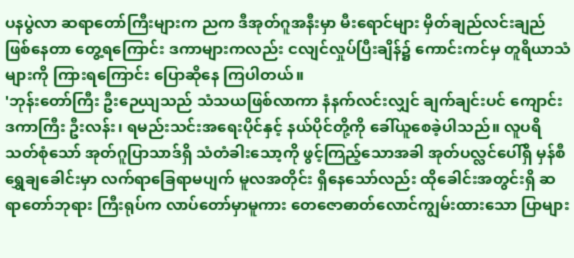ပနပွဲလာ ဆရာတော်ကြီးများက ညက ဒီအုတ်ဂူအနီးမှာ မီးရောင်များ မှိတ်ချည်လင်းချည် ဖြစ်နေတာ တွေ့ရကြောင်း ဒကာများကလည်း ငလျင်လှုပ်ပြီးချိန်၌ ကောင်းကင်မှ တူရိယာသံများကို ကြားရကြောင်း ပြောဆိုနေ ကြပါတယ်။
'ဘုန်းတော်ကြီး ဦးဉေယျသည် သံသယဖြစ်လာကာ နံနက်လင်းလျှင် ချက်ချင်းပင် ကျောင်းဒကာကြီး ဦးလန်း၊ ရမည်းသင်းအရေးပိုင်နှင့် နယ်ပိုင်တို့ကို ခေါ်ယူစေခဲ့ပါသည်။ လူပရိသတ်စုံသော် အုတ်ဂူပြာသာဒ်ရှိ သံတံခါးသော့ကို ဖွင့်ကြည့်သောအခါ အုတ်ပလ္လင်ပေါ်ရှိ မှန်စီရွှေချခေါင်းမှာ လက်ရာခြေရာမပျက် မူလအတိုင်း ရှိနေသော်လည်း ထိုခေါင်းအတွင်းရှိ ဆရာတော်ဘုရား ကြီးရုပ်က လာပ်တော်မှာမူကား တေဇောဓာတ်လောင်ကျွမ်းထားသော ပြာများ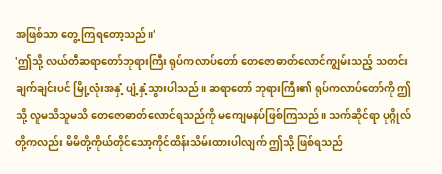အဖြစ်သာ တွေ့ ကြရတော့သည်။'
'ဤသို့ လယ်တီဆရာတော်ဘုရားကြီး ရုပ်ကလာပ်တော် တေဇောဓာတ်လောင်ကျွမ်းသည့် သတင်း ချက်ချင်းပင် မြို့လုံးအနှံ့ ပျံ့နှံ့သွားပါသည်။ ဆရာတော် ဘုရားကြီး၏ ရုပ်ကလာပ်တော်ကို ဤသို့ လူမသိသူမသိ တေဇောဓာတ်လောင်ရသည်ကို မကျေမနပ်ဖြစ်ကြသည်။ သက်ဆိုင်ရာ ပုဂ္ဂိုလ်တို့ကလည်း မိမိတို့ကိုယ်တိုင်သော့ကိုင်ထိန်းသိမ်းထားပါလျက် ဤသို့ ဖြစ်ရသည်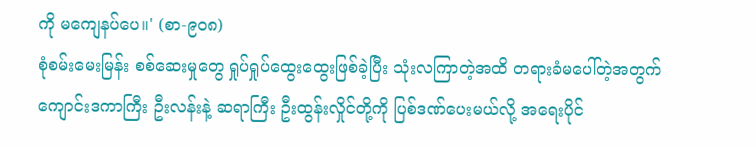ကို မကျေနပ်ပေ။' (စာ-၉၀၈)
စုံစမ်းမေးမြန်း စစ်ဆေးမှုတွေ ရှုပ်ရှုပ်ထွေးထွေးဖြစ်ခဲ့ပြီး သုံးလကြာတဲ့အထိ တရားခံမပေါ်တဲ့အတွက် ကျောင်းဒကာကြီး ဦးလန်းနဲ့ ဆရာကြီး ဦးထွန်းလှိုင်တို့ကို ပြစ်ဒဏ်ပေးမယ်လို့ အရေးပိုင်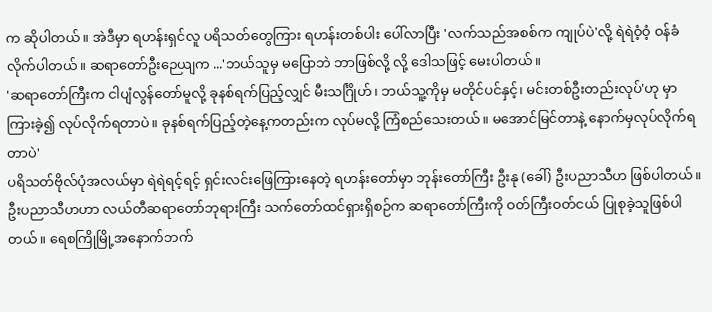က ဆိုပါတယ်။ အဲဒီမှာ ရဟန်းရှင်လူ ပရိသတ်တွေကြား ရဟန်းတစ်ပါး ပေါ်လာပြီး 'လက်သည်အစစ်က ကျုပ်ပဲ'လို့ ရဲရဲဝံ့ဝံ့ ဝန်ခံလိုက်ပါတယ်။ ဆရာတော်ဦးဉေယျက ...'ဘယ်သူမှ မပြောဘဲ ဘာဖြစ်လို့ လို့ ဒေါသဖြင့် မေးပါတယ်။
'ဆရာတော်ကြီးက ငါပျံလွန်တော်မူလို့ ခုနစ်ရက်ပြည့်လျှင် မီးသင်္ဂြိုဟ်၊ ဘယ်သူ့ကိုမှ မတိုင်ပင်နှင့်၊ မင်းတစ်ဦးတည်းလုပ်'ဟု မှာကြားခဲ့၍ လုပ်လိုက်ရတာပဲ။ ခုနစ်ရက်ပြည့်တဲ့နေ့ကတည်းက လုပ်မလို့ ကြံစည်သေးတယ်။ မအောင်မြင်တာနဲ့ နောက်မှလုပ်လိုက်ရတာပဲ'
ပရိသတ်ဗိုလ်ပုံအလယ်မှာ ရဲရဲရင့်ရင့် ရှင်းလင်းဖြေကြားနေတဲ့ ရဟန်းတော်မှာ ဘုန်းတော်ကြီး ဦးနု (ခေါ်) ဦးပညာသီဟ ဖြစ်ပါတယ်။ ဦးပညာသီဟဟာ လယ်တီဆရာတော်ဘုရားကြီး သက်တော်ထင်ရှားရှိစဉ်က ဆရာတော်ကြီးကို ဝတ်ကြီးဝတ်ငယ် ပြုစုခဲ့သူဖြစ်ပါတယ်။ ရေစကြိုမြို့အနောက်ဘက်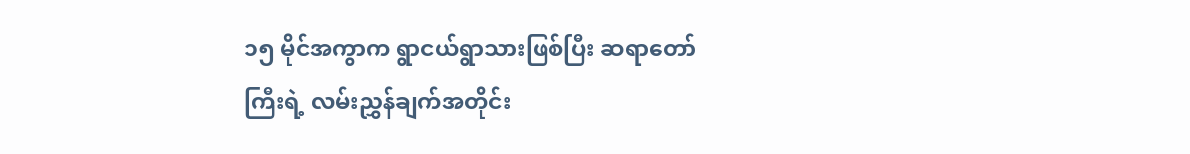၁၅ မိုင်အကွာက ရွာငယ်ရွာသားဖြစ်ပြီး ဆရာတော်ကြီးရဲ့ လမ်းညွှန်ချက်အတိုင်း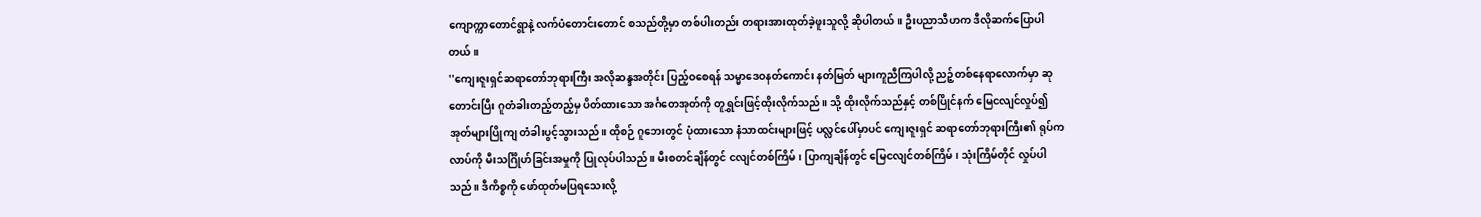ကျောက္ကာတောင်ရွာနဲ့ လက်ပံတောင်းတောင် စသည်တို့မှာ တစ်ပါးတည်း တရားအားထုတ်ခဲ့ဖူးသူလို့ ဆိုပါတယ်။ ဦးပညာသီဟက ဒီလိုဆက်ပြောပါတယ်။
''ကျေးဇူးရှင်ဆရာတော်ဘုရားကြီး အလိုဆန္ဒအတိုင်း ပြည့်ဝစေရန် သမ္မာဒေဝနတ်ကောင်း နတ်မြတ် များကူညီကြပါလို့ ညဉ့်တစ်နေရာလောက်မှာ ဆုတောင်းပြီး ဂူတံခါးတည့်တည့်မှ ပိတ်ထားသော အင်္ဂတေအုတ်ကို တူရွှင်းဖြင့်ထိုးလိုက်သည်။ သို့ ထိုးလိုက်သည်နှင့် တစ်ပြိုင်နက် မြေငလျင်လှုပ်၍ အုတ်များပြိုကျ တံခါးပွင့်သွားသည်။ ထိုစဉ် ဂူဘေးတွင် ပုံထားသော နံသာထင်းများဖြင့် ပလ္လင်ပေါ်မှာပင် ကျေးဇူးရှင် ဆရာတော်ဘုရားကြီး၏ ရုပ်ကလာပ်ကို မီးသင်္ဂြိုဟ်ခြင်းအမှုကို ပြုလုပ်ပါသည်။ မီးစတင်ချိန်တွင် ငလျင်တစ်ကြိမ်၊ ပြာကျချိန်တွင် မြေငလျင်တစ်ကြိမ်၊ သုံးကြိမ်တိုင် လှုပ်ပါသည်။ ဒီကိစ္စကို ဖော်ထုတ်မပြရသေးလို့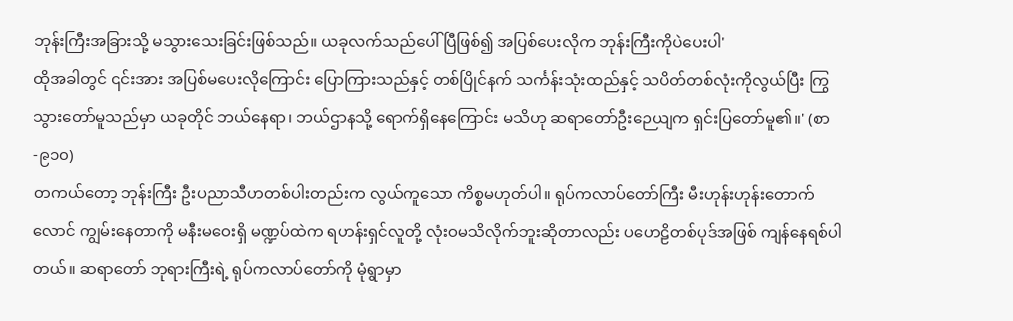ဘုန်းကြီးအခြားသို့ မသွားသေးခြင်းဖြစ်သည်။ ယခုလက်သည်ပေါ် ပြီဖြစ်၍ အပြစ်ပေးလိုက ဘုန်းကြီးကိုပဲပေးပါ'
ထိုအခါတွင် ၎င်းအား အပြစ်မပေးလိုကြောင်း ပြောကြားသည်နှင့် တစ်ပြိုင်နက် သင်္ကန်းသုံးထည်နှင့် သပိတ်တစ်လုံးကိုလွယ်ပြီး ကြွသွားတော်မူသည်မှာ ယခုတိုင် ဘယ်နေရာ၊ ဘယ်ဌာနသို့ ရောက်ရှိနေကြောင်း မသိဟု ဆရာတော်ဦးဉေယျက ရှင်းပြတော်မူ၏။' (စာ-၉၁၀)
တကယ်တော့ ဘုန်းကြီး ဦးပညာသီဟတစ်ပါးတည်းက လွယ်ကူသော ကိစ္စမဟုတ်ပါ။ ရုပ်ကလာပ်တော်ကြီး မီးဟုန်းဟုန်းတောက်လောင် ကျွမ်းနေတာကို မနီးမဝေးရှိ မဏ္ဍပ်ထဲက ရဟန်းရှင်လူတို့ လုံးဝမသိလိုက်ဘူးဆိုတာလည်း ပဟေဠိတစ်ပုဒ်အဖြစ် ကျန်နေရစ်ပါတယ်။ ဆရာတော် ဘုရားကြီးရဲ့ ရုပ်ကလာပ်တော်ကို မုံရွာမှာ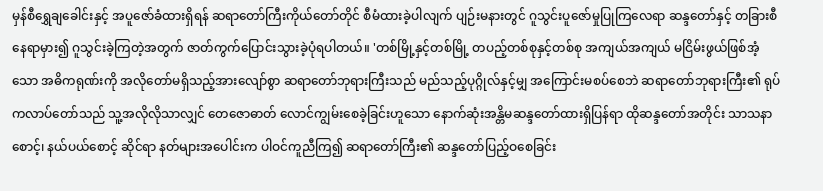မှန်စီရွှေချခေါင်းနှင့် အပူဇော်ခံထားရှိရန် ဆရာတော်ကြီးကိုယ်တော်တိုင် စီမံထားခဲ့ပါလျက် ပျဉ်းမနားတွင် ဂူသွင်းပူဇော်မှုပြုကြလေရာ ဆန္ဒတော်နှင့် တခြားစီနေရာမှား၍ ဂူသွင်းခဲ့ကြတဲ့အတွက် ဇာတ်ကွက်ပြောင်းသွားခဲ့ပုံရပါတယ်။ 'တစ်မြို့နှင့်တစ်မြို့ တပည့်တစ်စုနှင့်တစ်စု အကျယ်အကျယ် မငြိမ်းဖွယ်ဖြစ်အံ့သော အဓိကရုဏ်းကို အလိုတော်မရှိသည့်အားလျော်စွာ ဆရာတော်ဘုရားကြီးသည် မည်သည့်ပုဂ္ဂိုလ်နှင့်မျှ အကြောင်းမစပ်စေဘဲ ဆရာတော်ဘုရားကြီး၏ ရုပ်ကလာပ်တော်သည် သူ့အလိုလိုသာလျှင် တေဇောဓာတ် လောင်ကျွမ်းစေခဲ့ခြင်းဟူသော နောက်ဆုံးအန္တိမဆန္ဒတော်ထားရှိပြန်ရာ ထိုဆန္ဒတော်အတိုင်း သာသနာစောင့်၊ နယ်ပယ်စောင့် ဆိုင်ရာ နတ်များအပေါင်းက ပါဝင်ကူညီကြ၍ ဆရာတော်ကြီး၏ ဆန္ဒတော်ပြည့်ဝစေခြင်း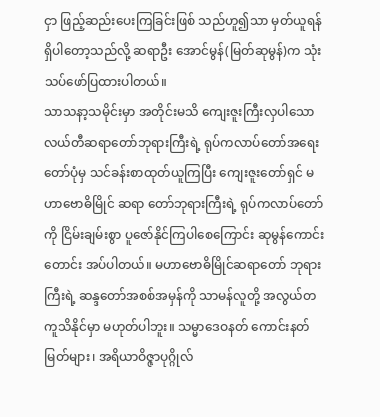ငှာ ဖြည့်ဆည်းပေးကြခြင်းဖြစ် သည်ဟူ၍သာ မှတ်ယူရန် ရှိပါတော့သည်လို့ ဆရာဦး အောင်မွန်(မြတ်ဆုမွန်)က သုံးသပ်ဖော်ပြထားပါတယ်။
သာသနာ့သမိုင်းမှာ အတိုင်းမသိ ကျေးဇူးကြီးလှပါသော လယ်တီဆရာတော်ဘုရားကြီးရဲ့ ရုပ်ကလာပ်တော်အရေးတော်ပုံမှ သင်ခန်းစာထုတ်ယူကြပြီး ကျေးဇူးတော်ရှင် မဟာဗောဓိမြိုင် ဆရာ တော်ဘုရားကြီးရဲ့ ရုပ်ကလာပ်တော်ကို ငြိမ်းချမ်းစွာ ပူဇော်နိုင်ကြပါစေကြောင်း ဆုမွန်ကောင်းတောင်း အပ်ပါတယ်။ မဟာဗောဓိမြိုင်ဆရာတော် ဘုရားကြီးရဲ့ ဆန္ဒတော်အစစ်အမှန်ကို သာမန်လူတို့ အလွယ်တကူသိနိုင်မှာ မဟုတ်ပါဘူး။ သမ္မာဒေဝနတ် ကောင်းနတ်မြတ်များ၊ အရိယာဝိဇ္ဇာပုဂ္ဂိုလ်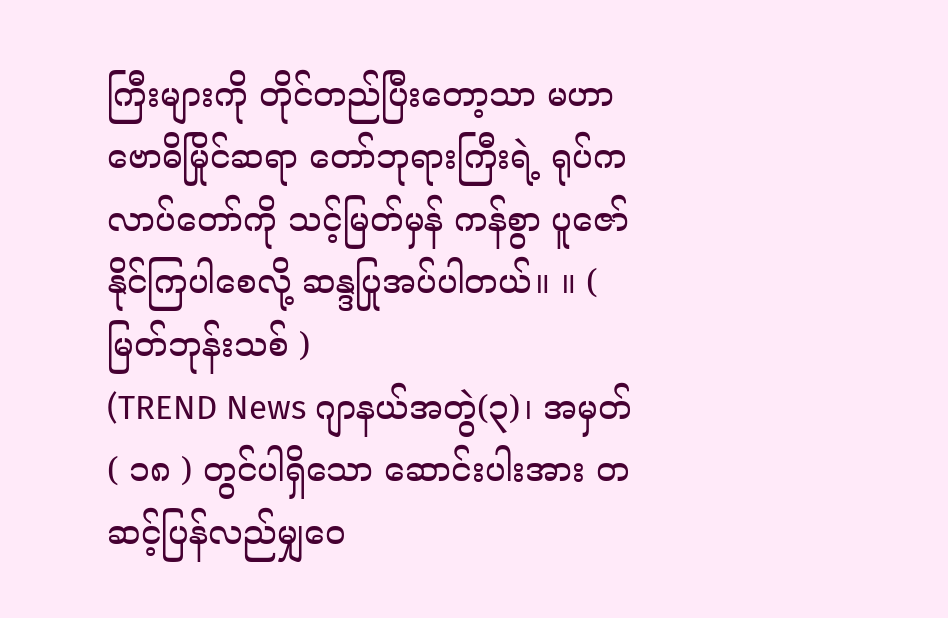ကြီးများကို တိုင်တည်ပြီးတော့သာ မဟာဗောဓိမြိုင်ဆရာ တော်ဘုရားကြီးရဲ့ ရုပ်ကလာပ်တော်ကို သင့်မြတ်မှန် ကန်စွာ ပူဇော်နိုင်ကြပါစေလို့ ဆန္ဒပြုအပ်ပါတယ်။ ။ ( မြတ်ဘုန်းသစ် )
(TREND News ဂျာနယ်အတွဲ(၃)၊ အမှတ်( ၁၈ ) တွင်ပါရှိသော ဆောင်းပါးအား တဆင့်ပြန်လည်မျှဝေ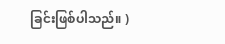ခြင်းဖြစ်ပါသည်။ )